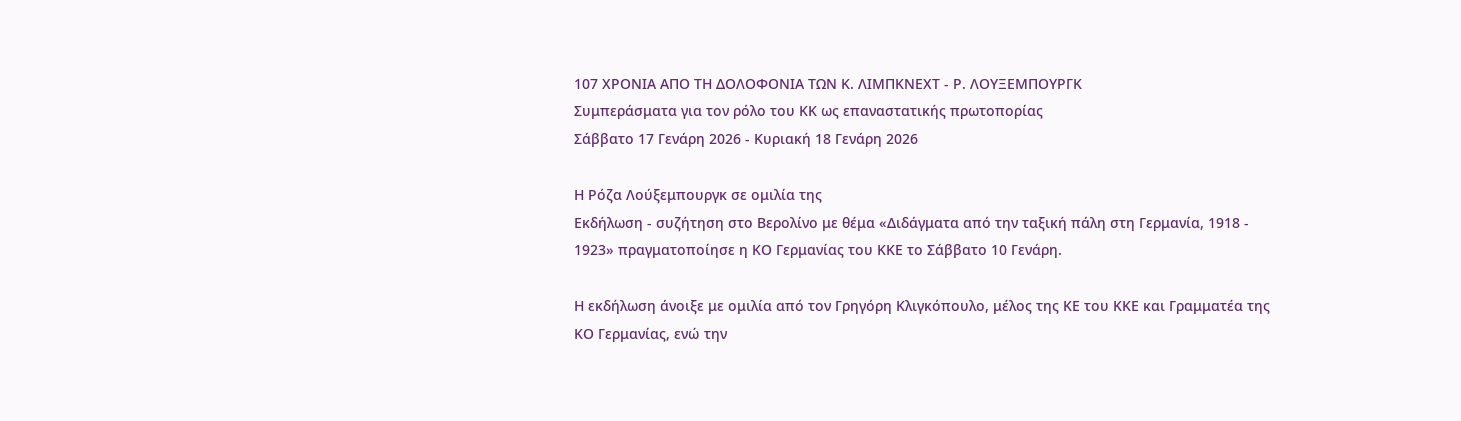107 ΧΡΟΝΙΑ ΑΠΟ ΤΗ ΔΟΛΟΦΟΝΙΑ ΤΩΝ Κ. ΛΙΜΠΚΝΕΧΤ - Ρ. ΛΟΥΞΕΜΠΟΥΡΓΚ
Συμπεράσματα για τον ρόλο του ΚΚ ως επαναστατικής πρωτοπορίας
Σάββατο 17 Γενάρη 2026 - Κυριακή 18 Γενάρη 2026

Η Ρόζα Λούξεμπουργκ σε ομιλία της
Εκδήλωση - συζήτηση στο Βερολίνο με θέμα «Διδάγματα από την ταξική πάλη στη Γερμανία, 1918 - 1923» πραγματοποίησε η ΚΟ Γερμανίας του ΚΚΕ το Σάββατο 10 Γενάρη.

Η εκδήλωση άνοιξε με ομιλία από τον Γρηγόρη Κλιγκόπουλο, μέλος της ΚΕ του ΚΚΕ και Γραμματέα της ΚΟ Γερμανίας, ενώ την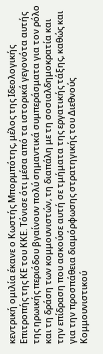κεντρική ομιλία έκανε ο Κωστής Μπορμπότης, μέλος της Ιδεολογικής Επιτροπής της ΚΕ του ΚΚΕ. Τόνισε ότι μέσα από τα ιστορικά γεγονότα αυτής της ηρωικής περιόδου βγαίνουν πολύ σημαντικά συμπεράσματα για τον ρόλο και τη δράση των κομμουνιστών, τη διαπάλη με τη σοσιαλδημοκρατία και την επίδραση που ασκούσε αυτή σε τμήματα της εργατικής τάξης, καθώς και για την προσπάθεια διαμόρφωσης στρατηγικής του Διεθνούς Κομμουνιστικού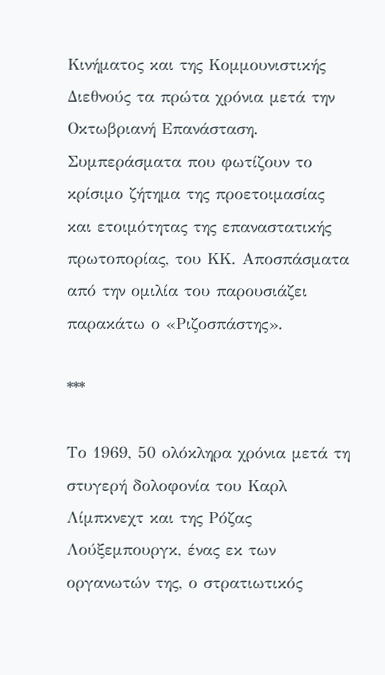Κινήματος και της Κομμουνιστικής Διεθνούς τα πρώτα χρόνια μετά την Οκτωβριανή Επανάσταση. Συμπεράσματα που φωτίζουν το κρίσιμο ζήτημα της προετοιμασίας και ετοιμότητας της επαναστατικής πρωτοπορίας, του ΚΚ. Αποσπάσματα από την ομιλία του παρουσιάζει παρακάτω ο «Ριζοσπάστης».

***

Το 1969, 50 ολόκληρα χρόνια μετά τη στυγερή δολοφονία του Καρλ Λίμπκνεχτ και της Ρόζας Λούξεμπουργκ, ένας εκ των οργανωτών της, ο στρατιωτικός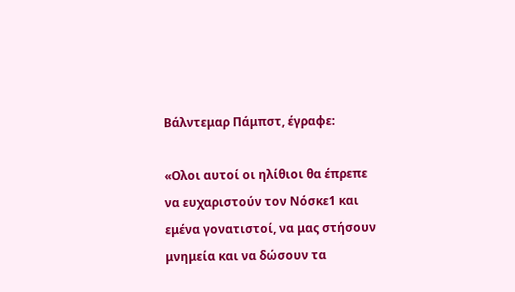Βάλντεμαρ Πάμπστ, έγραφε:

«Ολοι αυτοί οι ηλίθιοι θα έπρεπε να ευχαριστούν τον Νόσκε1 και εμένα γονατιστοί, να μας στήσουν μνημεία και να δώσουν τα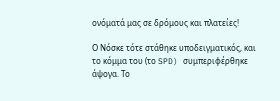ονόματά μας σε δρόμους και πλατείες!

Ο Νόσκε τότε στάθηκε υποδειγματικός, και το κόμμα του (το SPD) συμπεριφέρθηκε άψογα. Το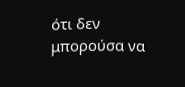ότι δεν μπορούσα να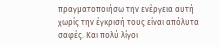πραγματοποιήσω την ενέργεια αυτή χωρίς την έγκρισή τους είναι απόλυτα σαφές. Και πολύ λίγοι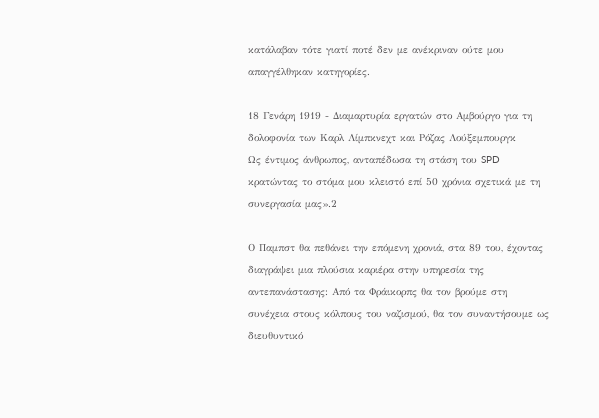κατάλαβαν τότε γιατί ποτέ δεν με ανέκριναν ούτε μου απαγγέλθηκαν κατηγορίες.

18 Γενάρη 1919 - Διαμαρτυρία εργατών στο Αμβούργο για τη δολοφονία των Καρλ Λίμπκνεχτ και Ρόζας Λούξεμπουργκ
Ως έντιμος άνθρωπος, ανταπέδωσα τη στάση του SPD κρατώντας το στόμα μου κλειστό επί 50 χρόνια σχετικά με τη συνεργασία μας».2

Ο Παμπστ θα πεθάνει την επόμενη χρονιά, στα 89 του, έχοντας διαγράψει μια πλούσια καριέρα στην υπηρεσία της αντεπανάστασης: Από τα Φράικορπς θα τον βρούμε στη συνέχεια στους κόλπους του ναζισμού, θα τον συναντήσουμε ως διευθυντικό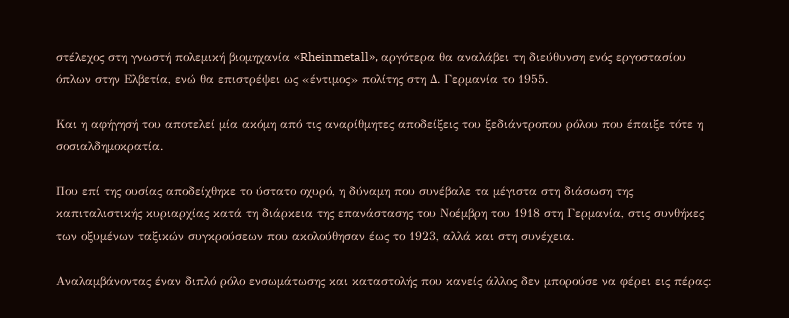στέλεχος στη γνωστή πολεμική βιομηχανία «Rheinmetall», αργότερα θα αναλάβει τη διεύθυνση ενός εργοστασίου όπλων στην Ελβετία, ενώ θα επιστρέψει ως «έντιμος» πολίτης στη Δ. Γερμανία το 1955.

Και η αφήγησή του αποτελεί μία ακόμη από τις αναρίθμητες αποδείξεις του ξεδιάντροπου ρόλου που έπαιξε τότε η σοσιαλδημοκρατία.

Που επί της ουσίας αποδείχθηκε το ύστατο οχυρό, η δύναμη που συνέβαλε τα μέγιστα στη διάσωση της καπιταλιστικής κυριαρχίας κατά τη διάρκεια της επανάστασης του Νοέμβρη του 1918 στη Γερμανία, στις συνθήκες των οξυμένων ταξικών συγκρούσεων που ακολούθησαν έως το 1923, αλλά και στη συνέχεια.

Αναλαμβάνοντας έναν διπλό ρόλο ενσωμάτωσης και καταστολής που κανείς άλλος δεν μπορούσε να φέρει εις πέρας: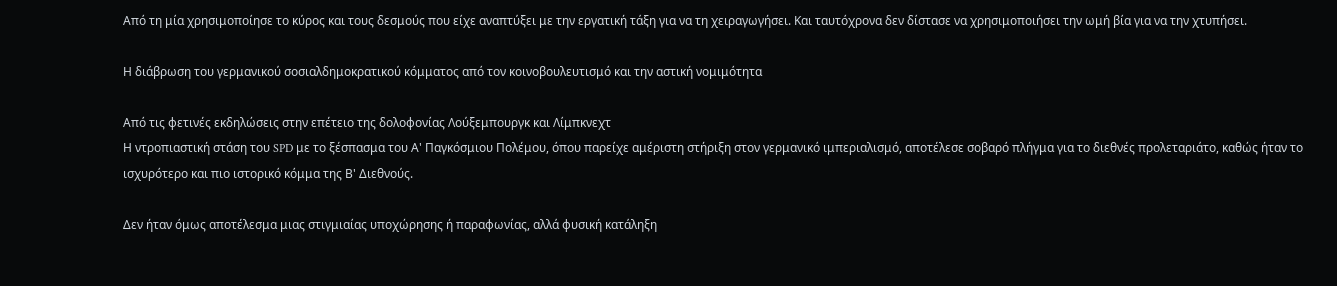Από τη μία χρησιμοποίησε το κύρος και τους δεσμούς που είχε αναπτύξει με την εργατική τάξη για να τη χειραγωγήσει. Και ταυτόχρονα δεν δίστασε να χρησιμοποιήσει την ωμή βία για να την χτυπήσει.

Η διάβρωση του γερμανικού σοσιαλδημοκρατικού κόμματος από τον κοινοβουλευτισμό και την αστική νομιμότητα

Από τις φετινές εκδηλώσεις στην επέτειο της δολοφονίας Λούξεμπουργκ και Λίμπκνεχτ
Η ντροπιαστική στάση του SPD με το ξέσπασμα του Α' Παγκόσμιου Πολέμου, όπου παρείχε αμέριστη στήριξη στον γερμανικό ιμπεριαλισμό, αποτέλεσε σοβαρό πλήγμα για το διεθνές προλεταριάτο, καθώς ήταν το ισχυρότερο και πιο ιστορικό κόμμα της Β' Διεθνούς.

Δεν ήταν όμως αποτέλεσμα μιας στιγμιαίας υποχώρησης ή παραφωνίας, αλλά φυσική κατάληξη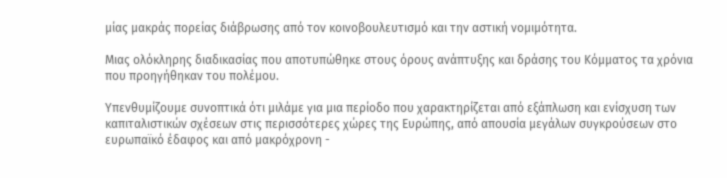μίας μακράς πορείας διάβρωσης από τον κοινοβουλευτισμό και την αστική νομιμότητα.

Μιας ολόκληρης διαδικασίας που αποτυπώθηκε στους όρους ανάπτυξης και δράσης του Κόμματος τα χρόνια που προηγήθηκαν του πολέμου.

Υπενθυμίζουμε συνοπτικά ότι μιλάμε για μια περίοδο που χαρακτηρίζεται από εξάπλωση και ενίσχυση των καπιταλιστικών σχέσεων στις περισσότερες χώρες της Ευρώπης, από απουσία μεγάλων συγκρούσεων στο ευρωπαϊκό έδαφος και από μακρόχρονη -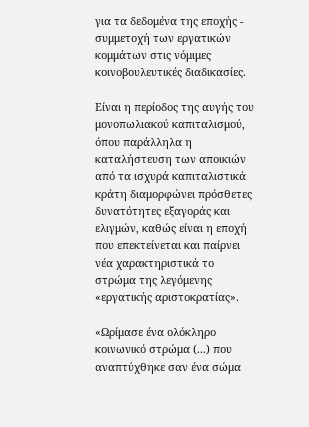για τα δεδομένα της εποχής - συμμετοχή των εργατικών κομμάτων στις νόμιμες κοινοβουλευτικές διαδικασίες.

Είναι η περίοδος της αυγής του μονοπωλιακού καπιταλισμού, όπου παράλληλα η καταλήστευση των αποικιών από τα ισχυρά καπιταλιστικά κράτη διαμορφώνει πρόσθετες δυνατότητες εξαγοράς και ελιγμών, καθώς είναι η εποχή που επεκτείνεται και παίρνει νέα χαρακτηριστικά το στρώμα της λεγόμενης «εργατικής αριστοκρατίας».

«Ωρίμασε ένα ολόκληρο κοινωνικό στρώμα (...) που αναπτύχθηκε σαν ένα σώμα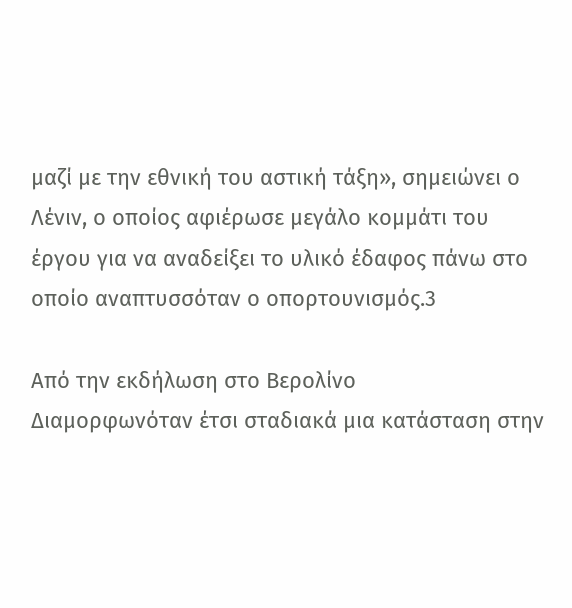μαζί με την εθνική του αστική τάξη», σημειώνει ο Λένιν, ο οποίος αφιέρωσε μεγάλο κομμάτι του έργου για να αναδείξει το υλικό έδαφος πάνω στο οποίο αναπτυσσόταν ο οπορτουνισμός.3

Από την εκδήλωση στο Βερολίνο
Διαμορφωνόταν έτσι σταδιακά μια κατάσταση στην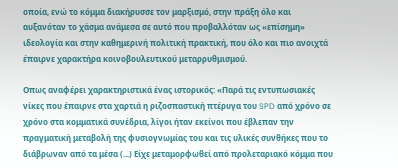οποία, ενώ το κόμμα διακήρυσσε τον μαρξισμό, στην πράξη όλο και αυξανόταν το χάσμα ανάμεσα σε αυτό που προβαλλόταν ως «επίσημη» ιδεολογία και στην καθημερινή πολιτική πρακτική, που όλο και πιο ανοιχτά έπαιρνε χαρακτήρα κοινοβουλευτικού μεταρρυθμισμού.

Οπως αναφέρει χαρακτηριστικά ένας ιστορικός: «Παρά τις εντυπωσιακές νίκες που έπαιρνε στα χαρτιά η ριζοσπαστική πτέρυγα του SPD από χρόνο σε χρόνο στα κομματικά συνέδρια, λίγοι ήταν εκείνοι που έβλεπαν την πραγματική μεταβολή της φυσιογνωμίας του και τις υλικές συνθήκες που το διάβρωναν από τα μέσα (...) Είχε μεταμορφωθεί από προλεταριακό κόμμα που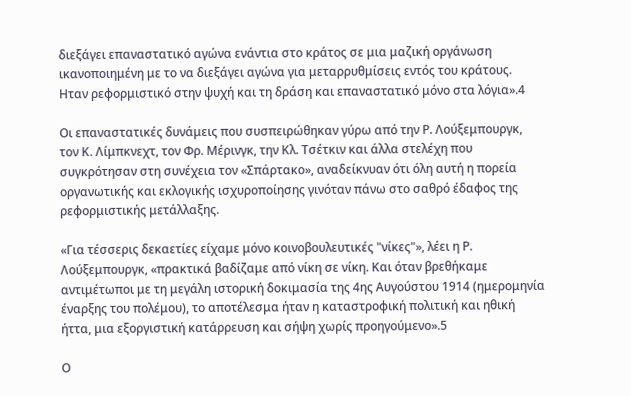διεξάγει επαναστατικό αγώνα ενάντια στο κράτος σε μια μαζική οργάνωση ικανοποιημένη με το να διεξάγει αγώνα για μεταρρυθμίσεις εντός του κράτους. Ηταν ρεφορμιστικό στην ψυχή και τη δράση και επαναστατικό μόνο στα λόγια».4

Οι επαναστατικές δυνάμεις που συσπειρώθηκαν γύρω από την Ρ. Λούξεμπουργκ, τον Κ. Λίμπκνεχτ, τον Φρ. Μέρινγκ, την Κλ. Τσέτκιν και άλλα στελέχη που συγκρότησαν στη συνέχεια τον «Σπάρτακο», αναδείκνυαν ότι όλη αυτή η πορεία οργανωτικής και εκλογικής ισχυροποίησης γινόταν πάνω στο σαθρό έδαφος της ρεφορμιστικής μετάλλαξης.

«Για τέσσερις δεκαετίες είχαμε μόνο κοινοβουλευτικές "νίκες"», λέει η Ρ. Λούξεμπουργκ, «πρακτικά βαδίζαμε από νίκη σε νίκη. Και όταν βρεθήκαμε αντιμέτωποι με τη μεγάλη ιστορική δοκιμασία της 4ης Αυγούστου 1914 (ημερομηνία έναρξης του πολέμου), το αποτέλεσμα ήταν η καταστροφική πολιτική και ηθική ήττα, μια εξοργιστική κατάρρευση και σήψη χωρίς προηγούμενο».5

Ο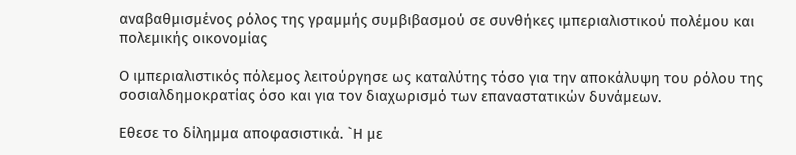αναβαθμισμένος ρόλος της γραμμής συμβιβασμού σε συνθήκες ιμπεριαλιστικού πολέμου και πολεμικής οικονομίας

Ο ιμπεριαλιστικός πόλεμος λειτούργησε ως καταλύτης τόσο για την αποκάλυψη του ρόλου της σοσιαλδημοκρατίας όσο και για τον διαχωρισμό των επαναστατικών δυνάμεων.

Εθεσε το δίλημμα αποφασιστικά. `Η με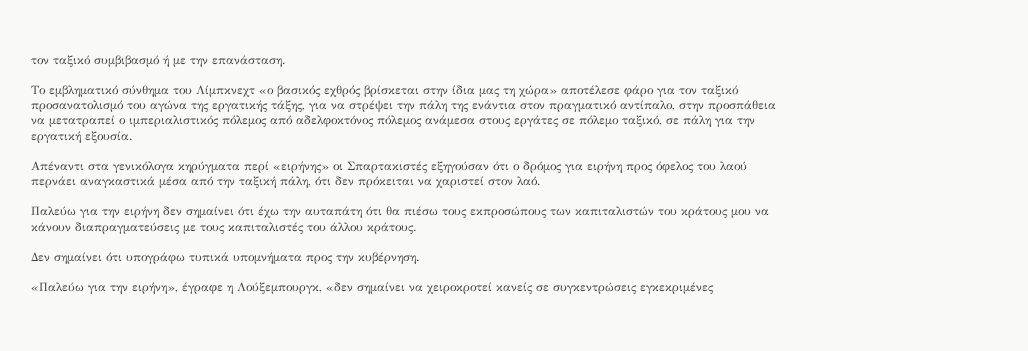τον ταξικό συμβιβασμό ή με την επανάσταση.

Το εμβληματικό σύνθημα του Λίμπκνεχτ «ο βασικός εχθρός βρίσκεται στην ίδια μας τη χώρα» αποτέλεσε φάρο για τον ταξικό προσανατολισμό του αγώνα της εργατικής τάξης, για να στρέψει την πάλη της ενάντια στον πραγματικό αντίπαλο, στην προσπάθεια να μετατραπεί ο ιμπεριαλιστικός πόλεμος από αδελφοκτόνος πόλεμος ανάμεσα στους εργάτες σε πόλεμο ταξικό, σε πάλη για την εργατική εξουσία.

Απέναντι στα γενικόλογα κηρύγματα περί «ειρήνης» οι Σπαρτακιστές εξηγούσαν ότι ο δρόμος για ειρήνη προς όφελος του λαού περνάει αναγκαστικά μέσα από την ταξική πάλη, ότι δεν πρόκειται να χαριστεί στον λαό.

Παλεύω για την ειρήνη δεν σημαίνει ότι έχω την αυταπάτη ότι θα πιέσω τους εκπροσώπους των καπιταλιστών του κράτους μου να κάνουν διαπραγματεύσεις με τους καπιταλιστές του άλλου κράτους.

Δεν σημαίνει ότι υπογράφω τυπικά υπομνήματα προς την κυβέρνηση.

«Παλεύω για την ειρήνη», έγραφε η Λούξεμπουργκ, «δεν σημαίνει να χειροκροτεί κανείς σε συγκεντρώσεις εγκεκριμένες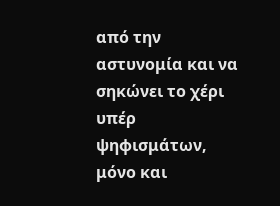από την αστυνομία και να σηκώνει το χέρι υπέρ ψηφισμάτων, μόνο και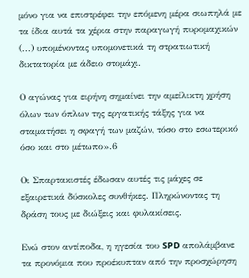μόνο για να επιστρέφει την επόμενη μέρα σιωπηλά με τα ίδια αυτά τα χέρια στην παραγωγή πυρομαχικών (...) υπομένοντας υπομονετικά τη στρατιωτική δικτατορία με άδειο στομάχι.

Ο αγώνας για ειρήνη σημαίνει την αμείλικτη χρήση όλων των όπλων της εργατικής τάξης για να σταματήσει η σφαγή των μαζών, τόσο στο εσωτερικό όσο και στο μέτωπο».6

Οι Σπαρτακιστές έδωσαν αυτές τις μάχες σε εξαιρετικά δύσκολες συνθήκες. Πληρώνοντας τη δράση τους με διώξεις και φυλακίσεις.

Ενώ στον αντίποδα, η ηγεσία του SPD απολάμβανε τα προνόμια που προέκυπταν από την προσχώρηση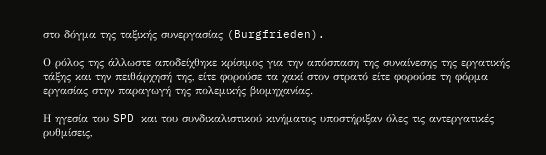στο δόγμα της ταξικής συνεργασίας (Burgfrieden).

Ο ρόλος της άλλωστε αποδείχθηκε κρίσιμος για την απόσπαση της συναίνεσης της εργατικής τάξης και την πειθάρχησή της, είτε φορούσε τα χακί στον στρατό είτε φορούσε τη φόρμα εργασίας στην παραγωγή της πολεμικής βιομηχανίας.

Η ηγεσία του SPD και του συνδικαλιστικού κινήματος υποστήριξαν όλες τις αντεργατικές ρυθμίσεις,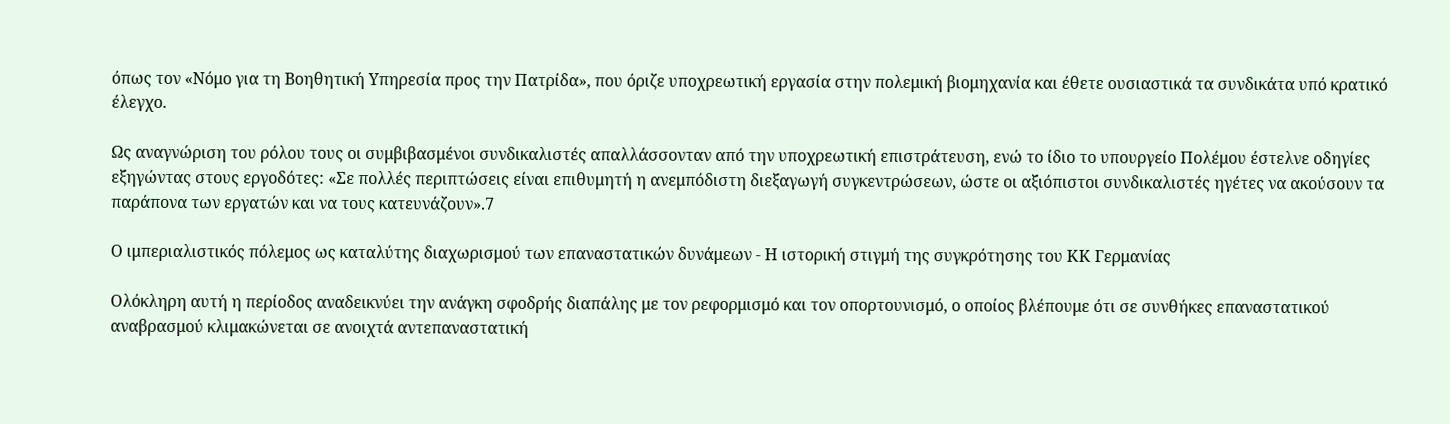όπως τον «Νόμο για τη Βοηθητική Υπηρεσία προς την Πατρίδα», που όριζε υποχρεωτική εργασία στην πολεμική βιομηχανία και έθετε ουσιαστικά τα συνδικάτα υπό κρατικό έλεγχο.

Ως αναγνώριση του ρόλου τους οι συμβιβασμένοι συνδικαλιστές απαλλάσσονταν από την υποχρεωτική επιστράτευση, ενώ το ίδιο το υπουργείο Πολέμου έστελνε οδηγίες εξηγώντας στους εργοδότες: «Σε πολλές περιπτώσεις είναι επιθυμητή η ανεμπόδιστη διεξαγωγή συγκεντρώσεων, ώστε οι αξιόπιστοι συνδικαλιστές ηγέτες να ακούσουν τα παράπονα των εργατών και να τους κατευνάζουν».7

Ο ιμπεριαλιστικός πόλεμος ως καταλύτης διαχωρισμού των επαναστατικών δυνάμεων - Η ιστορική στιγμή της συγκρότησης του ΚΚ Γερμανίας

Ολόκληρη αυτή η περίοδος αναδεικνύει την ανάγκη σφοδρής διαπάλης με τον ρεφορμισμό και τον οπορτουνισμό, ο οποίος βλέπουμε ότι σε συνθήκες επαναστατικού αναβρασμού κλιμακώνεται σε ανοιχτά αντεπαναστατική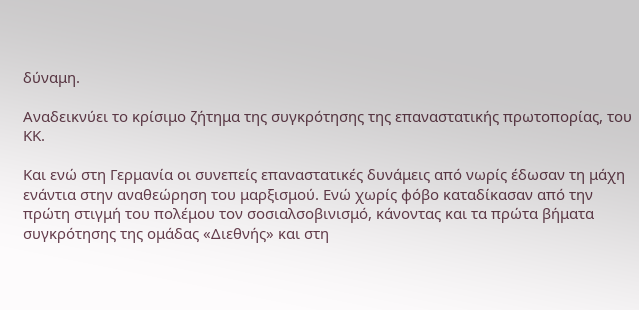δύναμη.

Αναδεικνύει το κρίσιμο ζήτημα της συγκρότησης της επαναστατικής πρωτοπορίας, του ΚΚ.

Και ενώ στη Γερμανία οι συνεπείς επαναστατικές δυνάμεις από νωρίς έδωσαν τη μάχη ενάντια στην αναθεώρηση του μαρξισμού. Ενώ χωρίς φόβο καταδίκασαν από την πρώτη στιγμή του πολέμου τον σοσιαλσοβινισμό, κάνοντας και τα πρώτα βήματα συγκρότησης της ομάδας «Διεθνής» και στη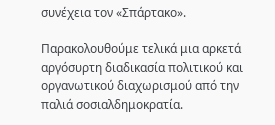συνέχεια τον «Σπάρτακο».

Παρακολουθούμε τελικά μια αρκετά αργόσυρτη διαδικασία πολιτικού και οργανωτικού διαχωρισμού από την παλιά σοσιαλδημοκρατία.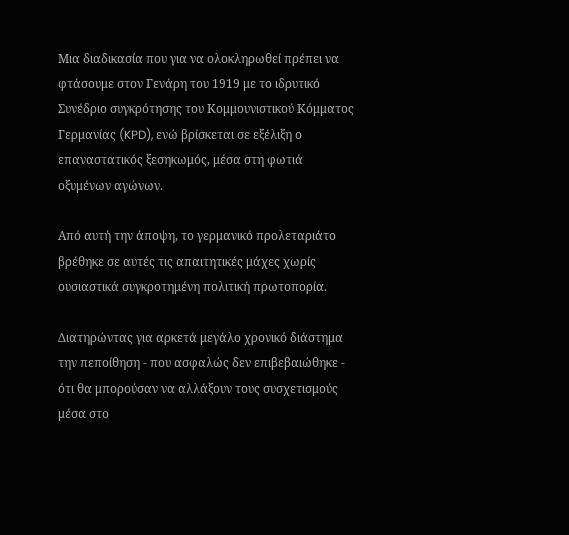Μια διαδικασία που για να ολοκληρωθεί πρέπει να φτάσουμε στον Γενάρη του 1919 με το ιδρυτικό Συνέδριο συγκρότησης του Κομμουνιστικού Κόμματος Γερμανίας (KPD), ενώ βρίσκεται σε εξέλιξη ο επαναστατικός ξεσηκωμός, μέσα στη φωτιά οξυμένων αγώνων.

Από αυτή την άποψη, το γερμανικό προλεταριάτο βρέθηκε σε αυτές τις απαιτητικές μάχες χωρίς ουσιαστικά συγκροτημένη πολιτική πρωτοπορία.

Διατηρώντας για αρκετά μεγάλο χρονικό διάστημα την πεποίθηση - που ασφαλώς δεν επιβεβαιώθηκε - ότι θα μπορούσαν να αλλάξουν τους συσχετισμούς μέσα στο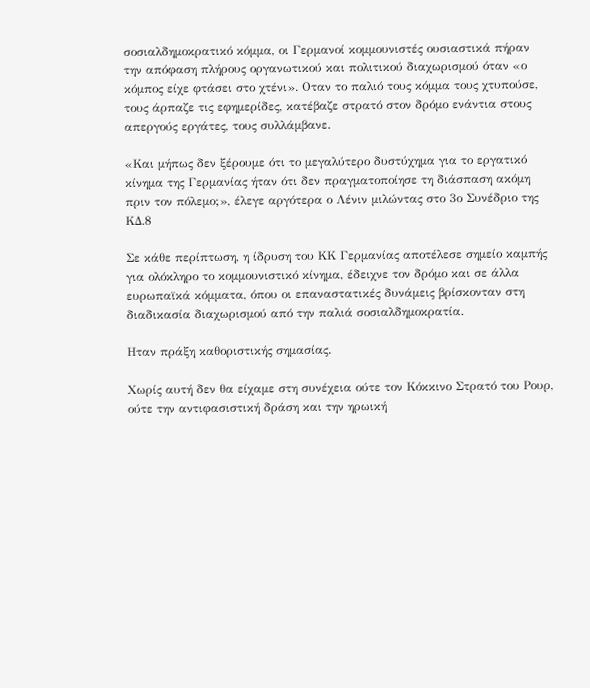σοσιαλδημοκρατικό κόμμα, οι Γερμανοί κομμουνιστές ουσιαστικά πήραν την απόφαση πλήρους οργανωτικού και πολιτικού διαχωρισμού όταν «ο κόμπος είχε φτάσει στο χτένι». Οταν το παλιό τους κόμμα τους χτυπούσε, τους άρπαζε τις εφημερίδες, κατέβαζε στρατό στον δρόμο ενάντια στους απεργούς εργάτες, τους συλλάμβανε.

«Και μήπως δεν ξέρουμε ότι το μεγαλύτερο δυστύχημα για το εργατικό κίνημα της Γερμανίας ήταν ότι δεν πραγματοποίησε τη διάσπαση ακόμη πριν τον πόλεμο;», έλεγε αργότερα ο Λένιν μιλώντας στο 3ο Συνέδριο της ΚΔ.8

Σε κάθε περίπτωση, η ίδρυση του KΚ Γερμανίας αποτέλεσε σημείο καμπής για ολόκληρο το κομμουνιστικό κίνημα, έδειχνε τον δρόμο και σε άλλα ευρωπαϊκά κόμματα, όπου οι επαναστατικές δυνάμεις βρίσκονταν στη διαδικασία διαχωρισμού από την παλιά σοσιαλδημοκρατία.

Ηταν πράξη καθοριστικής σημασίας.

Χωρίς αυτή δεν θα είχαμε στη συνέχεια ούτε τον Κόκκινο Στρατό του Ρουρ, ούτε την αντιφασιστική δράση και την ηρωική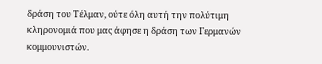δράση του Τέλμαν, ούτε όλη αυτή την πολύτιμη κληρονομιά που μας άφησε η δράση των Γερμανών κομμουνιστών.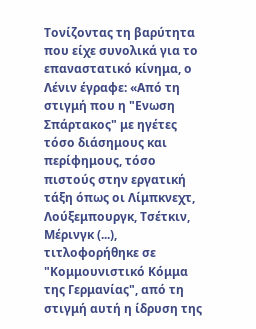Τονίζοντας τη βαρύτητα που είχε συνολικά για το επαναστατικό κίνημα, ο Λένιν έγραφε: «Από τη στιγμή που η "Ενωση Σπάρτακος" με ηγέτες τόσο διάσημους και περίφημους, τόσο πιστούς στην εργατική τάξη όπως οι Λίμπκνεχτ, Λούξεμπουργκ, Τσέτκιν, Μέρινγκ (...), τιτλοφορήθηκε σε "Κομμουνιστικό Κόμμα της Γερμανίας", από τη στιγμή αυτή η ίδρυση της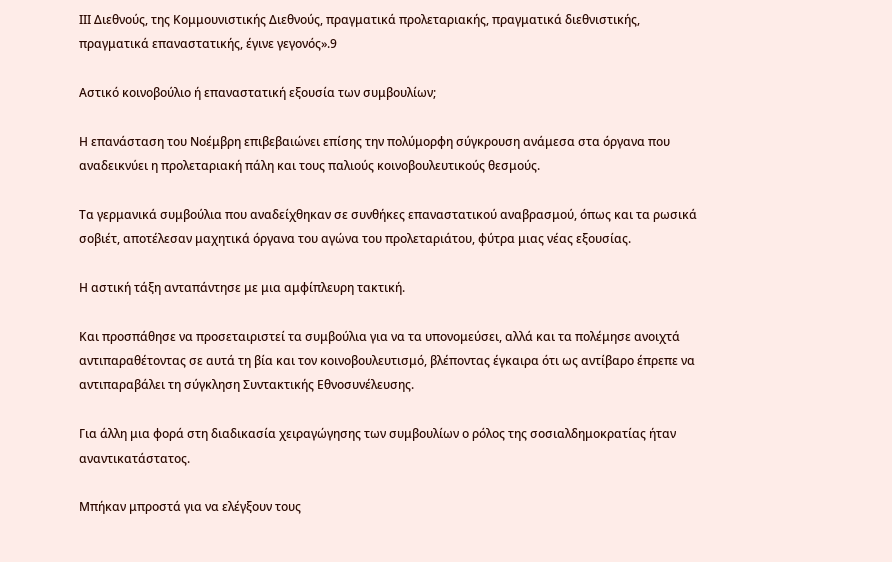ΙΙΙ Διεθνούς, της Κομμουνιστικής Διεθνούς, πραγματικά προλεταριακής, πραγματικά διεθνιστικής, πραγματικά επαναστατικής, έγινε γεγονός».9

Αστικό κοινοβούλιο ή επαναστατική εξουσία των συμβουλίων;

Η επανάσταση του Νοέμβρη επιβεβαιώνει επίσης την πολύμορφη σύγκρουση ανάμεσα στα όργανα που αναδεικνύει η προλεταριακή πάλη και τους παλιούς κοινοβουλευτικούς θεσμούς.

Τα γερμανικά συμβούλια που αναδείχθηκαν σε συνθήκες επαναστατικού αναβρασμού, όπως και τα ρωσικά σοβιέτ, αποτέλεσαν μαχητικά όργανα του αγώνα του προλεταριάτου, φύτρα μιας νέας εξουσίας.

Η αστική τάξη ανταπάντησε με μια αμφίπλευρη τακτική.

Και προσπάθησε να προσεταιριστεί τα συμβούλια για να τα υπονομεύσει, αλλά και τα πολέμησε ανοιχτά αντιπαραθέτοντας σε αυτά τη βία και τον κοινοβουλευτισμό, βλέποντας έγκαιρα ότι ως αντίβαρο έπρεπε να αντιπαραβάλει τη σύγκληση Συντακτικής Εθνοσυνέλευσης.

Για άλλη μια φορά στη διαδικασία χειραγώγησης των συμβουλίων ο ρόλος της σοσιαλδημοκρατίας ήταν αναντικατάστατος.

Μπήκαν μπροστά για να ελέγξουν τους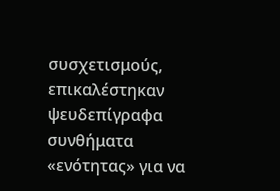συσχετισμούς, επικαλέστηκαν ψευδεπίγραφα συνθήματα «ενότητας» για να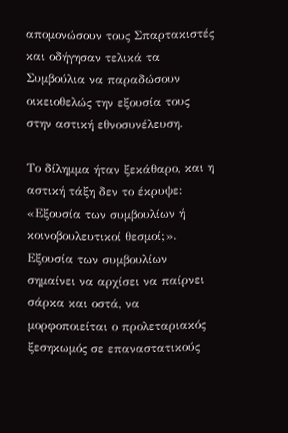απομονώσουν τους Σπαρτακιστές και οδήγησαν τελικά τα Συμβούλια να παραδώσουν οικειοθελώς την εξουσία τους στην αστική εθνοσυνέλευση.

Το δίλημμα ήταν ξεκάθαρο, και η αστική τάξη δεν το έκρυψε: «Εξουσία των συμβουλίων ή κοινοβουλευτικοί θεσμοί;». Εξουσία των συμβουλίων σημαίνει να αρχίσει να παίρνει σάρκα και οστά, να μορφοποιείται ο προλεταριακός ξεσηκωμός σε επαναστατικούς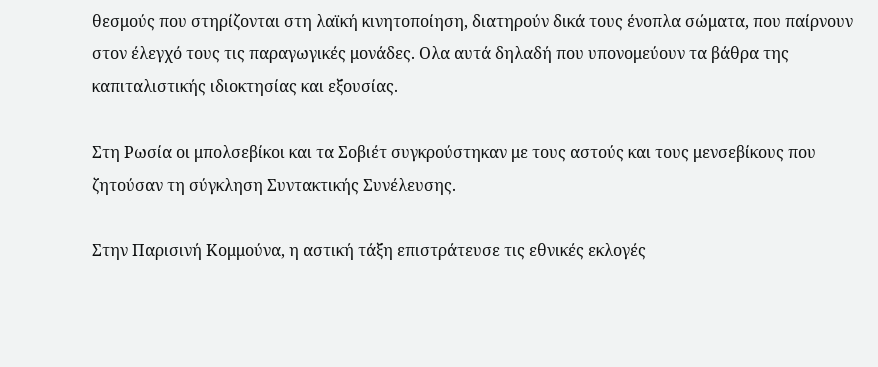θεσμούς που στηρίζονται στη λαϊκή κινητοποίηση, διατηρούν δικά τους ένοπλα σώματα, που παίρνουν στον έλεγχό τους τις παραγωγικές μονάδες. Ολα αυτά δηλαδή που υπονομεύουν τα βάθρα της καπιταλιστικής ιδιοκτησίας και εξουσίας.

Στη Ρωσία οι μπολσεβίκοι και τα Σοβιέτ συγκρούστηκαν με τους αστούς και τους μενσεβίκους που ζητούσαν τη σύγκληση Συντακτικής Συνέλευσης.

Στην Παρισινή Κομμούνα, η αστική τάξη επιστράτευσε τις εθνικές εκλογές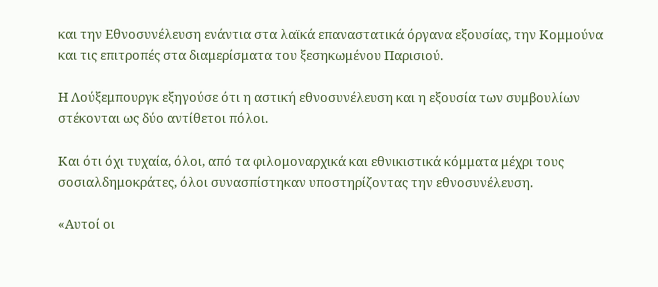και την Εθνοσυνέλευση ενάντια στα λαϊκά επαναστατικά όργανα εξουσίας, την Κομμούνα και τις επιτροπές στα διαμερίσματα του ξεσηκωμένου Παρισιού.

Η Λούξεμπουργκ εξηγούσε ότι η αστική εθνοσυνέλευση και η εξουσία των συμβουλίων στέκονται ως δύο αντίθετοι πόλοι.

Και ότι όχι τυχαία, όλοι, από τα φιλομοναρχικά και εθνικιστικά κόμματα μέχρι τους σοσιαλδημοκράτες, όλοι συνασπίστηκαν υποστηρίζοντας την εθνοσυνέλευση.

«Αυτοί οι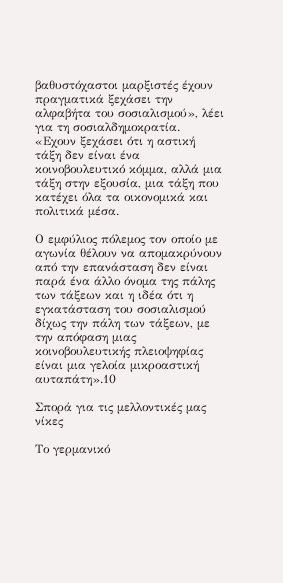βαθυστόχαστοι μαρξιστές έχουν πραγματικά ξεχάσει την αλφαβήτα του σοσιαλισμού», λέει για τη σοσιαλδημοκρατία. «Εχουν ξεχάσει ότι η αστική τάξη δεν είναι ένα κοινοβουλευτικό κόμμα, αλλά μια τάξη στην εξουσία, μια τάξη που κατέχει όλα τα οικονομικά και πολιτικά μέσα.

Ο εμφύλιος πόλεμος τον οποίο με αγωνία θέλουν να απομακρύνουν από την επανάσταση δεν είναι παρά ένα άλλο όνομα της πάλης των τάξεων και η ιδέα ότι η εγκατάσταση του σοσιαλισμού δίχως την πάλη των τάξεων, με την απόφαση μιας κοινοβουλευτικής πλειοψηφίας είναι μια γελοία μικροαστική αυταπάτη».10

Σπορά για τις μελλοντικές μας νίκες

Το γερμανικό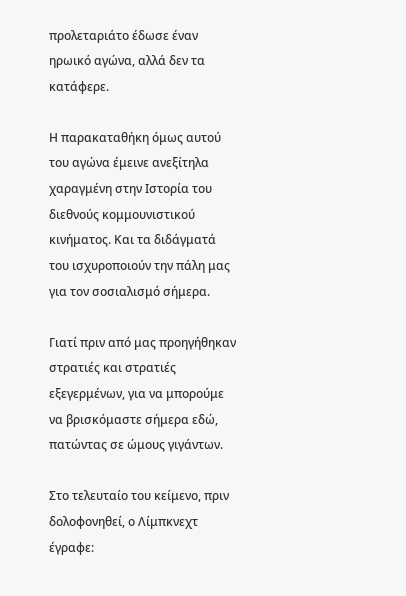προλεταριάτο έδωσε έναν ηρωικό αγώνα, αλλά δεν τα κατάφερε.

Η παρακαταθήκη όμως αυτού του αγώνα έμεινε ανεξίτηλα χαραγμένη στην Ιστορία του διεθνούς κομμουνιστικού κινήματος. Και τα διδάγματά του ισχυροποιούν την πάλη μας για τον σοσιαλισμό σήμερα.

Γιατί πριν από μας προηγήθηκαν στρατιές και στρατιές εξεγερμένων, για να μπορούμε να βρισκόμαστε σήμερα εδώ, πατώντας σε ώμους γιγάντων.

Στο τελευταίο του κείμενο, πριν δολοφονηθεί, ο Λίμπκνεχτ έγραφε: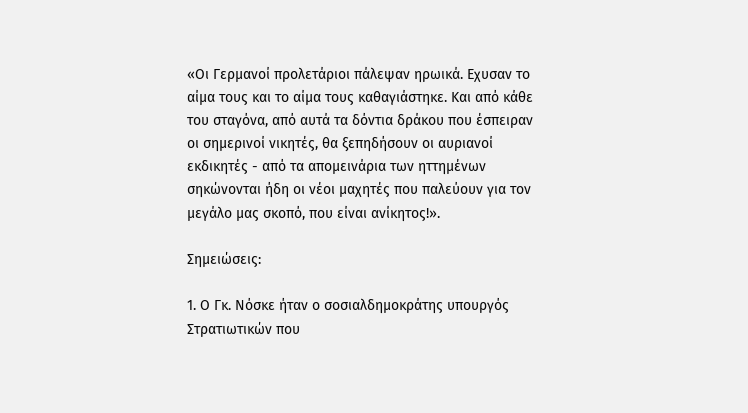«Οι Γερμανοί προλετάριοι πάλεψαν ηρωικά. Εχυσαν το αίμα τους και το αίμα τους καθαγιάστηκε. Και από κάθε του σταγόνα, από αυτά τα δόντια δράκου που έσπειραν οι σημερινοί νικητές, θα ξεπηδήσουν οι αυριανοί εκδικητές - από τα απομεινάρια των ηττημένων σηκώνονται ήδη οι νέοι μαχητές που παλεύουν για τον μεγάλο μας σκοπό, που είναι ανίκητος!».

Σημειώσεις:

1. Ο Γκ. Νόσκε ήταν ο σοσιαλδημοκράτης υπουργός Στρατιωτικών που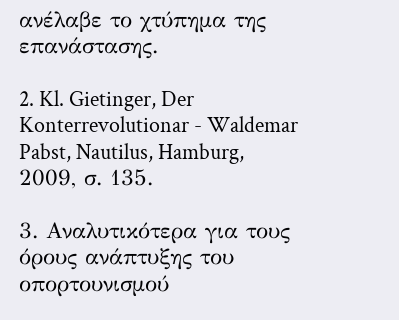ανέλαβε το χτύπημα της επανάστασης.

2. Kl. Gietinger, Der Konterrevolutionar - Waldemar Pabst, Nautilus, Hamburg, 2009, σ. 135.

3. Αναλυτικότερα για τους όρους ανάπτυξης του οπορτουνισμού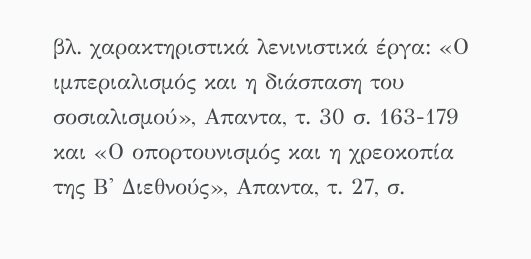βλ. χαρακτηριστικά λενινιστικά έργα: «Ο ιμπεριαλισμός και η διάσπαση του σοσιαλισμού», Απαντα, τ. 30 σ. 163-179 και «Ο οπορτουνισμός και η χρεοκοπία της Β' Διεθνούς», Απαντα, τ. 27, σ.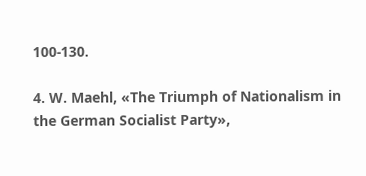100-130.

4. W. Maehl, «The Triumph of Nationalism in the German Socialist Party»,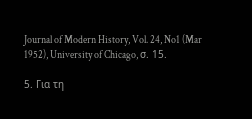Journal of Modern History, Vol. 24, No1 (Mar 1952), University of Chicago, σ. 15.

5. Για τη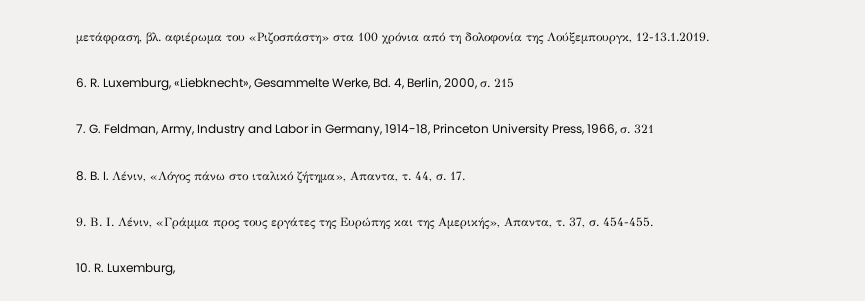μετάφραση, βλ. αφιέρωμα του «Ριζοσπάστη» στα 100 χρόνια από τη δολοφονία της Λούξεμπουργκ, 12-13.1.2019.

6. R. Luxemburg, «Liebknecht», Gesammelte Werke, Bd. 4, Berlin, 2000, σ. 215

7. G. Feldman, Army, Industry and Labor in Germany, 1914-18, Princeton University Press, 1966, σ. 321

8. B. I. Λένιν, «Λόγος πάνω στο ιταλικό ζήτημα», Απαντα, τ. 44, σ. 17.

9. Β. Ι. Λένιν, «Γράμμα προς τους εργάτες της Ευρώπης και της Αμερικής», Απαντα, τ. 37, σ. 454-455.

10. R. Luxemburg,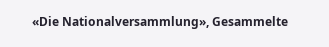«Die Nationalversammlung», Gesammelte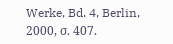Werke, Bd. 4, Berlin, 2000, σ. 407.